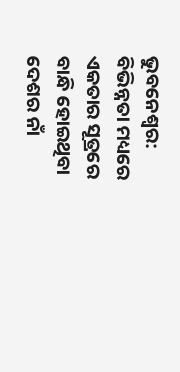ଭୁବନେଶ୍ୱର: ବିଭିନ୍ନତା ମଧ୍ୟରେ ଏକତାର ସୂତ୍ରରେ ବାନ୍ଧି ହୋଇଥିବା ଦେଶର ନାଁ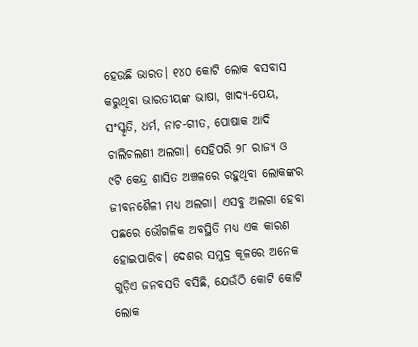ହେଉଛି ଭାରତ। ୧୪୦ କୋଟି ଲୋକ ବସବାସ କରୁଥିବା ଭାରତୀୟଙ୍କ ଭାଷା, ଖାଦ୍ୟ-ପେୟ, ସଂସ୍କୃତି, ଧର୍ମ, ନାଚ-ଗୀତ, ପୋଷାକ ଆଦି ଚାଲିଚଲଣୀ ଅଲଗା। ସେହିପରି ୨୮ ରାଜ୍ୟ ଓ ୯ଟି କେନ୍ଦ୍ର ଶାସିତ ଅଞ୍ଚଳରେ ରହୁଥିବା ଲୋକଙ୍କର ଜୀବନଶୈଳୀ ମଧ୍ୟ ଅଲଗା। ଏସବୁ ଅଲଗା ହେବା ପଛରେ ଭୌଗଳିକ ଅବସ୍ଥିତି ମଧ୍ୟ ଏକ କାରଣ ହୋଇପାରିବ। ଦେଶର ସମୁଦ୍ର କୂଳରେ ଅନେକ ଗୁଡ଼ିଏ ଜନବସତି ବସିଛି, ଯେଉଁଠି କୋଟି କୋଟି ଲୋକ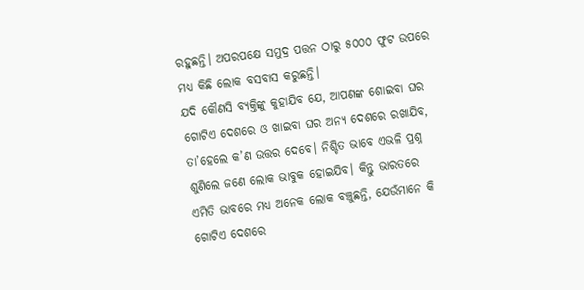ରହୁଛନ୍ତି। ଅପରପକ୍ଷେ ସମୁଦ୍ର ପତ୍ତନ ଠାରୁ ୫୦୦୦ ଫୁଟ ଉପରେ ମଧ୍ୟ କିଛି ଲୋକ ବସବାସ କରୁଛନ୍ତି।
ଯଦି କୌଣସି ବ୍ୟକ୍ତିଙ୍କୁ କୁହାଯିବ ଯେ, ଆପଣଙ୍କ ଶୋଇବା ଘର ଗୋଟିଏ ଦେଶରେ ଓ ଖାଇବା ଘର ଅନ୍ୟ ଦେଶରେ ରଖାଯିବ, ତା’ହେଲେ କ’ଣ ଉତ୍ତର ଦେବେ। ନିଶ୍ଚିତ ଭାବେ ଏଭଳି ପ୍ରଶ୍ନ ଶୁଣିଲେ ଜଣେ ଲୋକ ଭାବୁକ ହୋଇଯିବ। କିନ୍ତୁ ଭାରତରେ ଏମିତି ଭାବରେ ମଧ୍ୟ ଅନେକ ଲୋକ ବଞ୍ଚୁଛନ୍ତି, ଯେଉଁମାନେ କି ଗୋଟିଏ ଦେଶରେ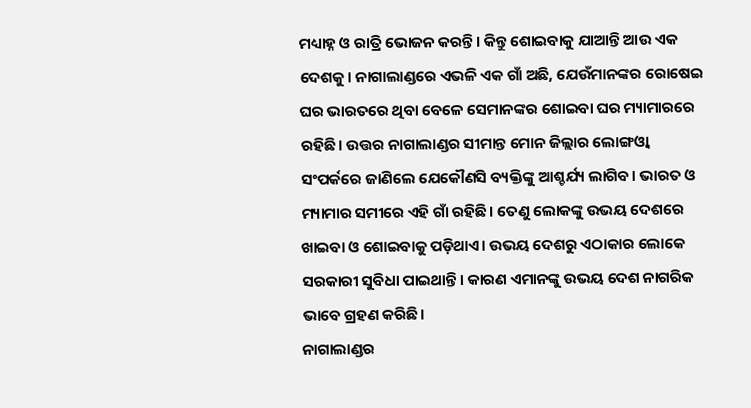ମଧ୍ୟାହ୍ନ ଓ ରାତ୍ରି ଭୋଜନ କରନ୍ତି। କିନ୍ତୁ ଶୋଇବାକୁ ଯାଆନ୍ତି ଆଉ ଏକ ଦେଶକୁ। ନାଗାଲାଣ୍ଡରେ ଏଭଳି ଏକ ଗାଁ ଅଛି, ଯେଉଁମାନଙ୍କର ରୋଷେଇ ଘର ଭାରତରେ ଥିବା ବେଳେ ସେମାନଙ୍କର ଶୋଇବା ଘର ମ୍ୟାମାରରେ ରହିଛି। ଉତ୍ତର ନାଗାଲାଣ୍ଡର ସୀମାନ୍ତ ମୋନ ଜିଲ୍ଲାର ଲୋଙ୍ଗଓ୍ଵା ସଂପର୍କରେ ଜାଣିଲେ ଯେକୌଣସି ବ୍ୟକ୍ତିଙ୍କୁ ଆଶ୍ଚର୍ଯ୍ୟ ଲାଗିବ। ଭାରତ ଓ ମ୍ୟାମାର ସମୀରେ ଏହି ଗାଁ ରହିଛି। ତେଣୁ ଲୋକଙ୍କୁ ଉଭୟ ଦେଶରେ ଖାଇବା ଓ ଶୋଇବାକୁ ପଡ଼ିଥାଏ। ଉଭୟ ଦେଶରୁ ଏଠାକାର ଲୋକେ ସରକାରୀ ସୁବିଧା ପାଇଥାନ୍ତି। କାରଣ ଏମାନଙ୍କୁ ଉଭୟ ଦେଶ ନାଗରିକ ଭାବେ ଗ୍ରହଣ କରିଛି।
ନାଗାଲାଣ୍ଡର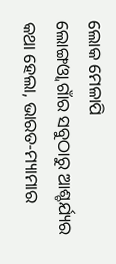ଲୋକ ମେଳାପି
ଲୋଙ୍ଗଓ୍ଵା ଗାଁର ସବୁଠାରୁ ଆଶ୍ଚର୍ଯ୍ୟର କଥା ହେଲା, ଭାରତ-ମ୍ୟାମାର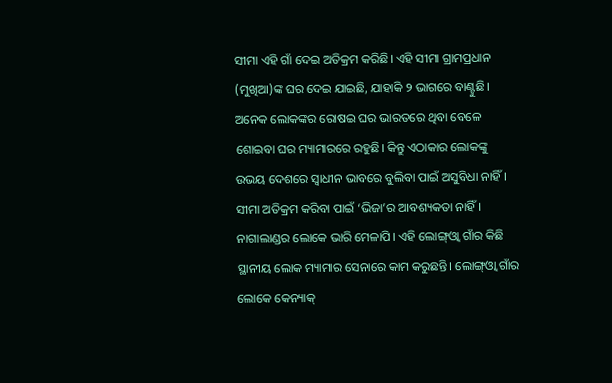ସୀମା ଏହି ଗାଁ ଦେଇ ଅତିକ୍ରମ କରିଛି। ଏହି ସୀମା ଗ୍ରାମପ୍ରଧାନ (ମୁଖିଆ)ଙ୍କ ଘର ଦେଇ ଯାଇଛି, ଯାହାକି ୨ ଭାଗରେ ବାଣ୍ଟୁଛି। ଅନେକ ଲୋକଙ୍କର ରୋଷଇ ଘର ଭାରତରେ ଥିବା ବେଳେ ଶୋଇବା ଘର ମ୍ୟାମାରରେ ରହୁଛି। କିନ୍ତୁ ଏଠାକାର ଲୋକଙ୍କୁ ଉଭୟ ଦେଶରେ ସ୍ୱାଧୀନ ଭାବରେ ବୁଲିବା ପାଇଁ ଅସୁବିଧା ନାହିଁ। ସୀମା ଅତିକ୍ରମ କରିବା ପାଇଁ ‘ଭିଜା’ର ଆବଶ୍ୟକତା ନାହିଁ। ନାଗାଲାଣ୍ଡର ଲୋକେ ଭାରି ମେଳାପି। ଏହି ଲୋଙ୍ଗ୍ଓ୍ଵା ଗାଁର କିଛି ସ୍ଥାନୀୟ ଲୋକ ମ୍ୟାମାର ସେନାରେ କାମ କରୁଛନ୍ତି। ଲୋଙ୍ଗ୍ଓ୍ଵା ଗାଁର ଲୋକେ କେନ୍ୟାକ୍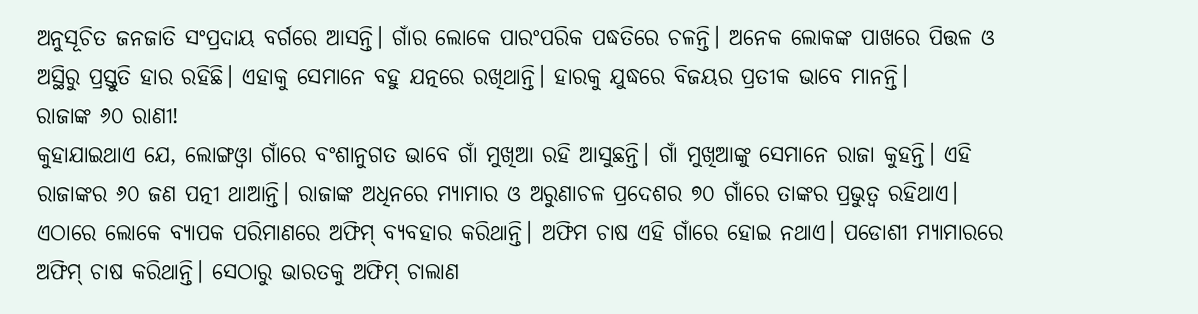ଅନୁସୂଚିତ ଜନଜାତି ସଂପ୍ରଦାୟ ବର୍ଗରେ ଆସନ୍ତି। ଗାଁର ଲୋକେ ପାରଂପରିକ ପଦ୍ଧତିରେ ଚଳନ୍ତି। ଅନେକ ଲୋକଙ୍କ ପାଖରେ ପିତ୍ତଳ ଓ ଅସ୍ଥିରୁ ପ୍ରସ୍ତୁତି ହାର ରହିଛି। ଏହାକୁ ସେମାନେ ବହୁ ଯତ୍ନରେ ରଖିଥାନ୍ତି। ହାରକୁ ଯୁଦ୍ଧରେ ବିଜୟର ପ୍ରତୀକ ଭାବେ ମାନନ୍ତି।
ରାଜାଙ୍କ ୬୦ ରାଣୀ!
କୁହାଯାଇଥାଏ ଯେ, ଲୋଙ୍ଗଓ୍ଵା ଗାଁରେ ବଂଶାନୁଗତ ଭାବେ ଗାଁ ମୁଖିଆ ରହି ଆସୁଛନ୍ତି। ଗାଁ ମୁଖିଆଙ୍କୁ ସେମାନେ ରାଜା କୁହନ୍ତି। ଏହି ରାଜାଙ୍କର ୬୦ ଜଣ ପତ୍ନୀ ଥାଆନ୍ତି। ରାଜାଙ୍କ ଅଧିନରେ ମ୍ୟାମାର ଓ ଅରୁଣାଚଳ ପ୍ରଦେଶର ୭୦ ଗାଁରେ ତାଙ୍କର ପ୍ରଭୁତ୍ୱ ରହିଥାଏ। ଏଠାରେ ଲୋକେ ବ୍ୟାପକ ପରିମାଣରେ ଅଫିମ୍ ବ୍ୟବହାର କରିଥାନ୍ତି। ଅଫିମ ଚାଷ ଏହି ଗାଁରେ ହୋଇ ନଥାଏ। ପଡୋଶୀ ମ୍ୟାମାରରେ ଅଫିମ୍ ଚାଷ କରିଥାନ୍ତି। ସେଠାରୁ ଭାରତକୁ ଅଫିମ୍ ଚାଲାଣ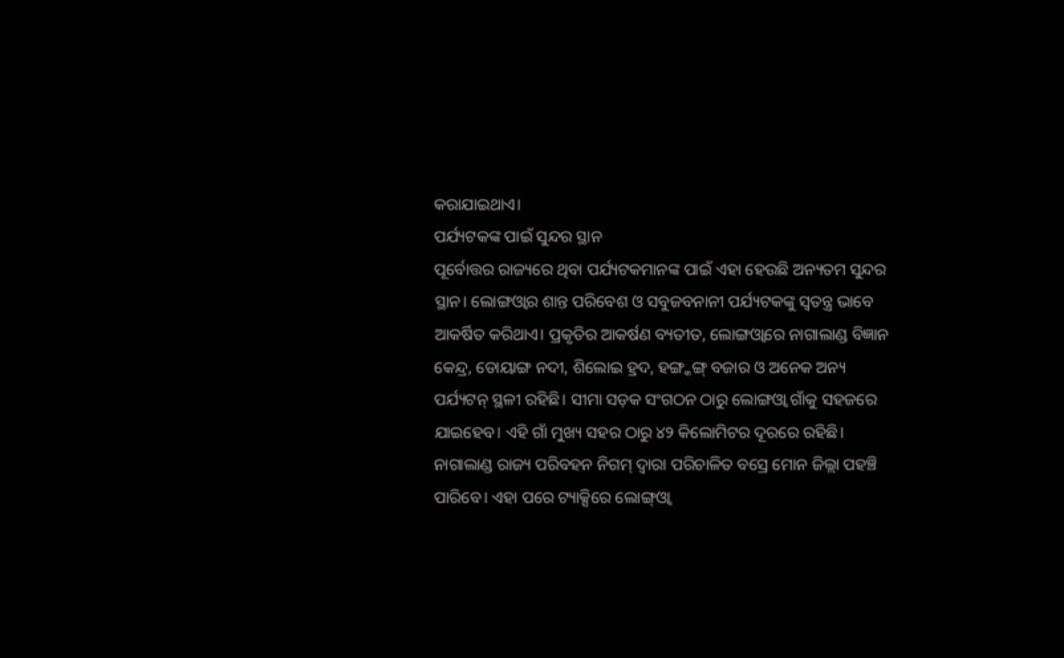କରାଯାଇଥାଏ।
ପର୍ଯ୍ୟଟକଙ୍କ ପାଇଁ ସୁନ୍ଦର ସ୍ଥାନ
ପୂର୍ବୋତ୍ତର ରାଜ୍ୟରେ ଥିବା ପର୍ଯ୍ୟଟକମାନଙ୍କ ପାଇଁ ଏହା ହେଉଛି ଅନ୍ୟତମ ସୁନ୍ଦର ସ୍ଥାନ। ଲୋଙ୍ଗଓ୍ଵାର ଶାନ୍ତ ପରିବେଶ ଓ ସବୁଜବନାନୀ ପର୍ଯ୍ୟଟକଙ୍କୁ ସ୍ୱତନ୍ତ୍ର ଭାବେ ଆକର୍ଷିତ କରିଥାଏ। ପ୍ରକୃତିର ଆକର୍ଷଣ ବ୍ୟତୀତ, ଲୋଙ୍ଗଓ୍ଵାରେ ନାଗାଲାଣ୍ଡ ବିଜ୍ଞାନ କେନ୍ଦ୍ର, ଡୋୟାଙ୍ଗ ନଦୀ, ଶିଲୋଇ ହ୍ରଦ, ହଙ୍ଗ୍କଙ୍ଗ୍ ବଜାର ଓ ଅନେକ ଅନ୍ୟ ପର୍ଯ୍ୟଟନ୍ ସ୍ଥଳୀ ରହିଛି। ସୀମା ସଡ଼କ ସଂଗଠନ ଠାରୁ ଲୋଙ୍ଗଓ୍ଵା ଗାଁକୁ ସହଜରେ ଯାଇହେବ। ଏହି ଗାଁ ମୁଖ୍ୟ ସହର ଠାରୁ ୪୨ କିଲୋମିଟର ଦୂରରେ ରହିଛି। ନାଗାଲାଣ୍ଡ ରାଜ୍ୟ ପରିବହନ ନିଗମ୍ ଦ୍ୱାରା ପରିଚାଳିତ ବସ୍ରେ ମୋନ ଜିଲ୍ଲା ପହଞ୍ଚି ପାରିବେ। ଏହା ପରେ ଟ୍ୟାକ୍ସିରେ ଲୋଙ୍ଗ୍ଓ୍ଵା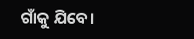ଗାଁକୁ ଯିବେ।